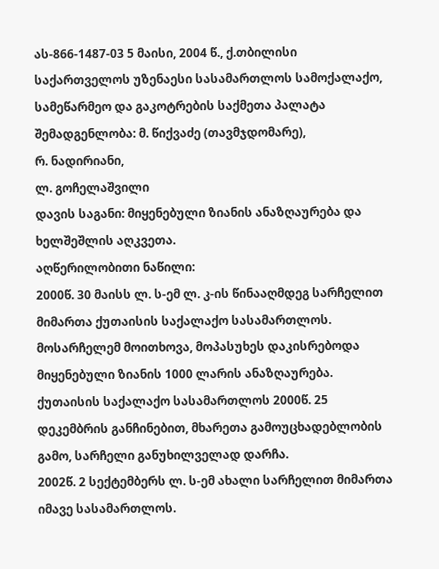ას-866-1487-03 5 მაისი, 2004 წ., ქ.თბილისი
საქართველოს უზენაესი სასამართლოს სამოქალაქო, სამეწარმეო და გაკოტრების საქმეთა პალატა
შემადგენლობა: მ. წიქვაძე (თავმჯდომარე),
რ. ნადირიანი,
ლ. გოჩელაშვილი
დავის საგანი: მიყენებული ზიანის ანაზღაურება და ხელშეშლის აღკვეთა.
აღწერილობითი ნაწილი:
2000წ. 30 მაისს ლ. ს-ემ ლ. კ-ის წინააღმდეგ სარჩელით მიმართა ქუთაისის საქალაქო სასამართლოს.
მოსარჩელემ მოითხოვა, მოპასუხეს დაკისრებოდა მიყენებული ზიანის 1000 ლარის ანაზღაურება.
ქუთაისის საქალაქო სასამართლოს 2000წ. 25 დეკემბრის განჩინებით, მხარეთა გამოუცხადებლობის გამო, სარჩელი განუხილველად დარჩა.
2002წ. 2 სექტემბერს ლ. ს-ემ ახალი სარჩელით მიმართა იმავე სასამართლოს.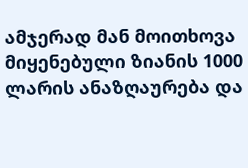ამჯერად მან მოითხოვა მიყენებული ზიანის 1000 ლარის ანაზღაურება და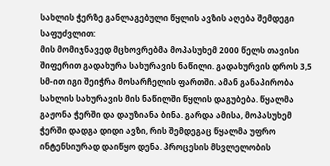სახლის ჭერზე განლაგებული წყლის ავზის აღება შემდეგი საფუძვლით:
მის მომიჯნავედ მცხოვრებმა მოპასუხემ 2000 წელს თავისი შიფერით გადახურა სახურავის ნაწილი. გადახურვის დროს 3,5 სმ-ით იგი შეიჭრა მოსარჩელის ფართში. ამან განაპირობა სახლის სახურავის მის ნაწილში წყლის დაგუბება. წყალმა გაჟონა ჭერში და დაუზიანა ბინა. გარდა ამისა, მოპასუხემ ჭერში დადგა დიდი ავზი, რის შემდეგაც წყალმა უფრო ინტენსიურად დაიწყო დენა. პროცესის მსვლელობის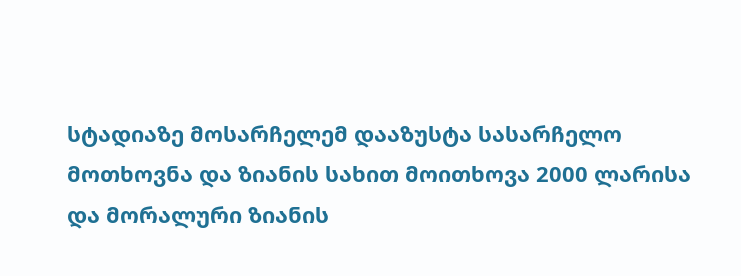სტადიაზე მოსარჩელემ დააზუსტა სასარჩელო მოთხოვნა და ზიანის სახით მოითხოვა 2000 ლარისა და მორალური ზიანის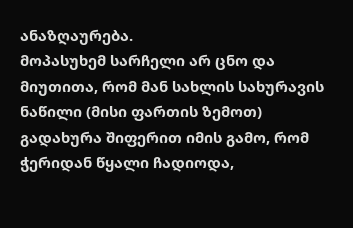ანაზღაურება.
მოპასუხემ სარჩელი არ ცნო და მიუთითა, რომ მან სახლის სახურავის ნაწილი (მისი ფართის ზემოთ) გადახურა შიფერით იმის გამო, რომ ჭერიდან წყალი ჩადიოდა,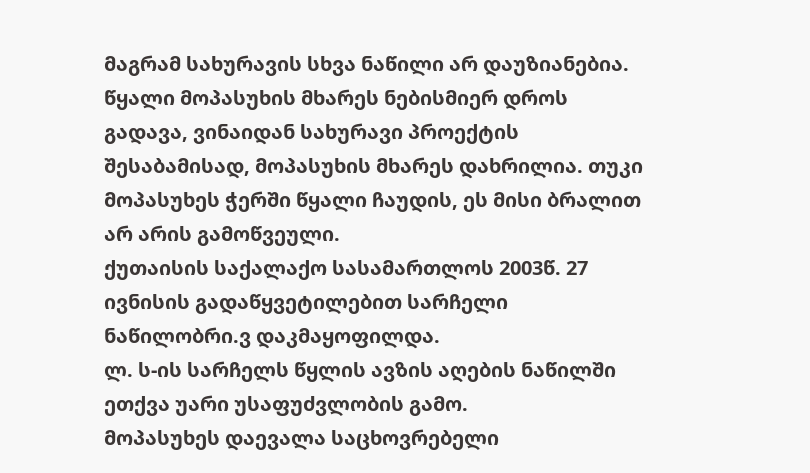მაგრამ სახურავის სხვა ნაწილი არ დაუზიანებია. წყალი მოპასუხის მხარეს ნებისმიერ დროს გადავა, ვინაიდან სახურავი პროექტის შესაბამისად, მოპასუხის მხარეს დახრილია. თუკი მოპასუხეს ჭერში წყალი ჩაუდის, ეს მისი ბრალით არ არის გამოწვეული.
ქუთაისის საქალაქო სასამართლოს 2003წ. 27 ივნისის გადაწყვეტილებით სარჩელი ნაწილობრი.ვ დაკმაყოფილდა.
ლ. ს-ის სარჩელს წყლის ავზის აღების ნაწილში ეთქვა უარი უსაფუძვლობის გამო.
მოპასუხეს დაევალა საცხოვრებელი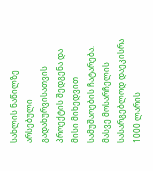სახლის ნაწილზე არსებული გადახურვისათვის პროექტის შედგენა და მისი მიხედვით სამუშაოების ჩატარება. მასვე მოსარჩელის სასარგებლოდ დაეკისრა 1000 ლარის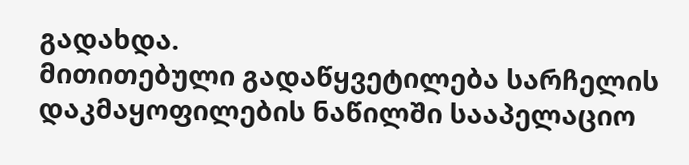გადახდა.
მითითებული გადაწყვეტილება სარჩელის დაკმაყოფილების ნაწილში სააპელაციო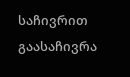საჩივრით გაასაჩივრა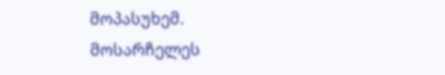მოპასუხემ.
მოსარჩელეს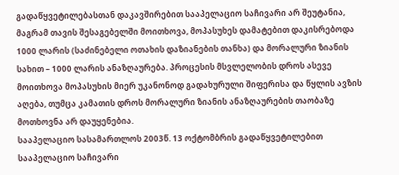გადაწყვეტილებასთან დაკავშირებით სააპელაციო საჩივარი არ შეუტანია, მაგრამ თავის შესაგებელში მოითხოვა, მოპასუხეს დამატებით დაკისრებოდა 1000 ლარის (საძინებელი ოთახის დაზიანების თანხა) და მორალური ზიანის სახით – 1000 ლარის ანაზღაურება. პროცესის მსვლელობის დროს ასევე მოითხოვა მოპასუხის მიერ უკანონოდ გადახურული შიფერისა და წყლის ავზის აღება, თუმცა კამათის დროს მორალური ზიანის ანაზღაურების თაობაზე მოთხოვნა არ დაუყენებია.
სააპელაციო სასამართლოს 2003წ. 13 ოქტომბრის გადაწყვეტილებით სააპელაციო საჩივარი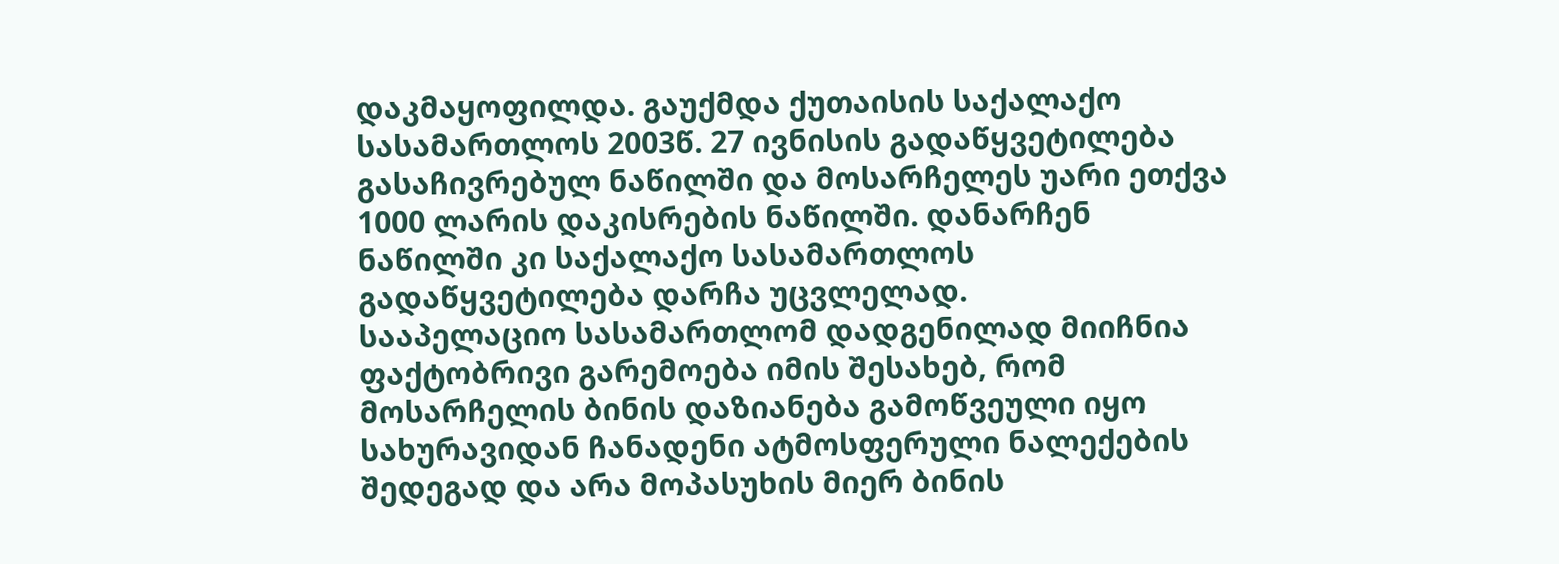დაკმაყოფილდა. გაუქმდა ქუთაისის საქალაქო სასამართლოს 2003წ. 27 ივნისის გადაწყვეტილება გასაჩივრებულ ნაწილში და მოსარჩელეს უარი ეთქვა 1000 ლარის დაკისრების ნაწილში. დანარჩენ ნაწილში კი საქალაქო სასამართლოს გადაწყვეტილება დარჩა უცვლელად.
სააპელაციო სასამართლომ დადგენილად მიიჩნია ფაქტობრივი გარემოება იმის შესახებ, რომ მოსარჩელის ბინის დაზიანება გამოწვეული იყო სახურავიდან ჩანადენი ატმოსფერული ნალექების შედეგად და არა მოპასუხის მიერ ბინის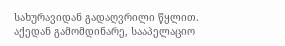სახურავიდან გადაღვრილი წყლით. აქედან გამომდინარე, სააპელაციო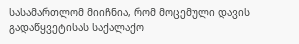სასამართლომ მიიჩნია, რომ მოცემული დავის გადაწყვეტისას საქალაქო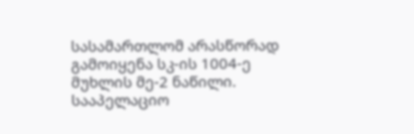სასამართლომ არასწორად გამოიყენა სკ-ის 1004-ე მუხლის მე-2 ნაწილი.
სააპელაციო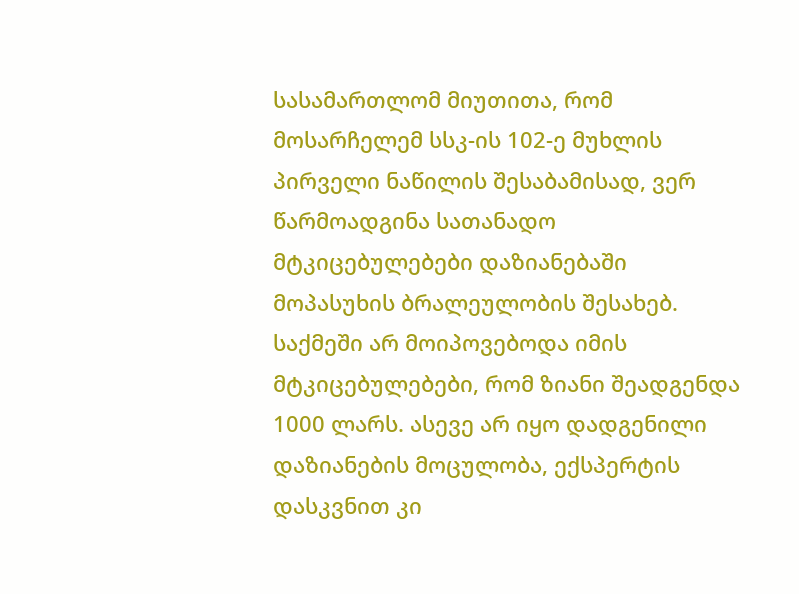სასამართლომ მიუთითა, რომ მოსარჩელემ სსკ-ის 102-ე მუხლის პირველი ნაწილის შესაბამისად, ვერ წარმოადგინა სათანადო მტკიცებულებები დაზიანებაში მოპასუხის ბრალეულობის შესახებ. საქმეში არ მოიპოვებოდა იმის მტკიცებულებები, რომ ზიანი შეადგენდა 1000 ლარს. ასევე არ იყო დადგენილი დაზიანების მოცულობა, ექსპერტის დასკვნით კი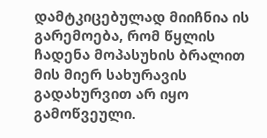დამტკიცებულად მიიჩნია ის გარემოება, რომ წყლის ჩადენა მოპასუხის ბრალით მის მიერ სახურავის გადახურვით არ იყო გამოწვეული.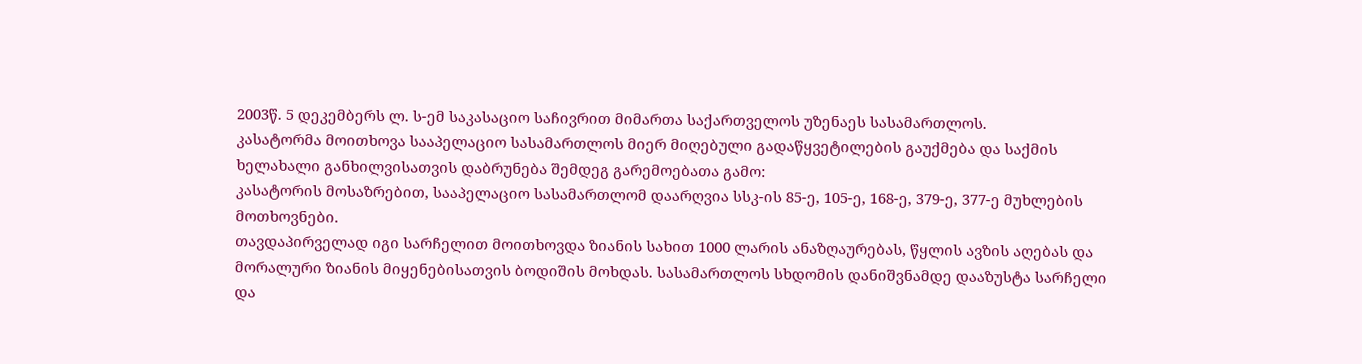2003წ. 5 დეკემბერს ლ. ს-ემ საკასაციო საჩივრით მიმართა საქართველოს უზენაეს სასამართლოს.
კასატორმა მოითხოვა სააპელაციო სასამართლოს მიერ მიღებული გადაწყვეტილების გაუქმება და საქმის ხელახალი განხილვისათვის დაბრუნება შემდეგ გარემოებათა გამო:
კასატორის მოსაზრებით, სააპელაციო სასამართლომ დაარღვია სსკ-ის 85-ე, 105-ე, 168-ე, 379-ე, 377-ე მუხლების მოთხოვნები.
თავდაპირველად იგი სარჩელით მოითხოვდა ზიანის სახით 1000 ლარის ანაზღაურებას, წყლის ავზის აღებას და მორალური ზიანის მიყენებისათვის ბოდიშის მოხდას. სასამართლოს სხდომის დანიშვნამდე დააზუსტა სარჩელი და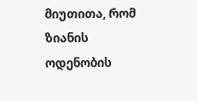მიუთითა, რომ ზიანის ოდენობის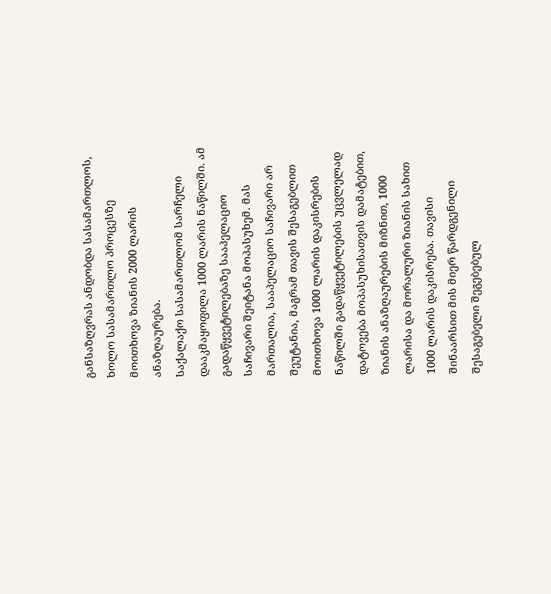განსაზღვრას ანდობდა სასამართლოს, ხოლო სასამართლო პროცესზე მოითხოვა ზიანის 2000 ლარის ანაზღაურება.
საქალაქო სასამართლომ სარჩელი დააკმაყოფილა 1000 ლარის ნაწილში. ამ გადაწყვეტილებაზე სააპელაციო საჩივარი შეიტანა მოპასუხემ. მას მართალია, სააპელაციო საჩივარი არ შეუტანია, მაგრამ თავის შესაგებლით მოითხოვა 1000 ლარის დაკისრების ნაწილში გადაწყვეტილების უცვლელად დატოვება მოპასუხისათვის დამატებით, ზიანის ანაზღაურების მიზნით, 1000 ლარისა და მორალური ზიანის სახით 1000 ლარის დაკისრება. თავისი შინაარსით მის მიერ წარდგენილი შესაგებელი შეგებებულ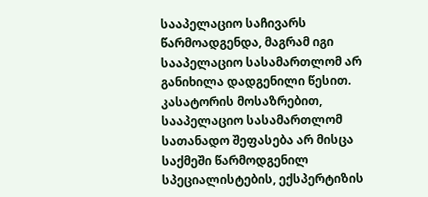სააპელაციო საჩივარს წარმოადგენდა, მაგრამ იგი სააპელაციო სასამართლომ არ განიხილა დადგენილი წესით.
კასატორის მოსაზრებით, სააპელაციო სასამართლომ სათანადო შეფასება არ მისცა საქმეში წარმოდგენილ სპეციალისტების, ექსპერტიზის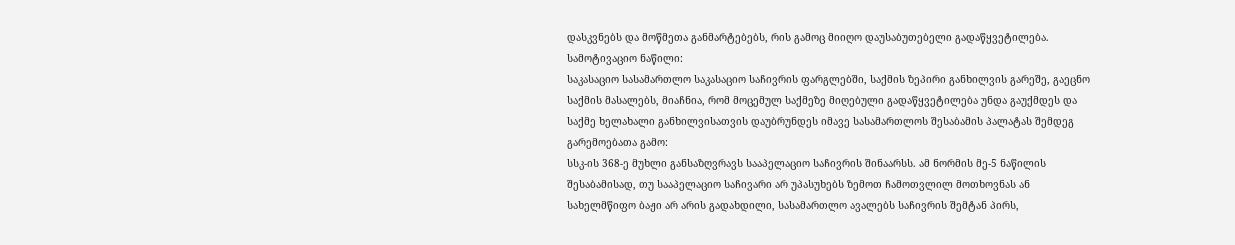დასკვნებს და მოწმეთა განმარტებებს, რის გამოც მიიღო დაუსაბუთებელი გადაწყვეტილება.
სამოტივაციო ნაწილი:
საკასაციო სასამართლო საკასაციო საჩივრის ფარგლებში, საქმის ზეპირი განხილვის გარეშე, გაეცნო საქმის მასალებს, მიაჩნია, რომ მოცემულ საქმეზე მიღებული გადაწყვეტილება უნდა გაუქმდეს და საქმე ხელახალი განხილვისათვის დაუბრუნდეს იმავე სასამართლოს შესაბამის პალატას შემდეგ გარემოებათა გამო:
სსკ-ის 368-ე მუხლი განსაზღვრავს სააპელაციო საჩივრის შინაარსს. ამ ნორმის მე-5 ნაწილის შესაბამისად, თუ სააპელაციო საჩივარი არ უპასუხებს ზემოთ ჩამოთვლილ მოთხოვნას ან სახელმწიფო ბაჟი არ არის გადახდილი, სასამართლო ავალებს საჩივრის შემტან პირს,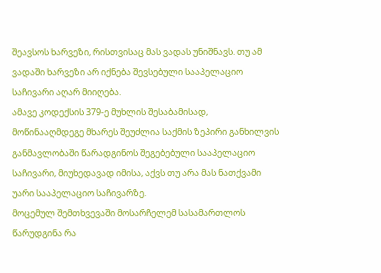შეავსოს ხარვეზი, რისთვისაც მას ვადას უნიშნავს. თუ ამ ვადაში ხარვეზი არ იქნება შევსებული სააპელაციო საჩივარი აღარ მიიღება.
ამავე კოდექსის 379-ე მუხლის შესაბამისად, მოწინააღმდეგე მხარეს შეუძლია საქმის ზეპირი განხილვის განმავლობაში წარადგინოს შეგებებული სააპელაციო საჩივარი, მიუხედავად იმისა, აქვს თუ არა მას ნათქვამი უარი სააპელაციო საჩივარზე.
მოცემულ შემთხვევაში მოსარჩელემ სასამართლოს წარუდგინა რა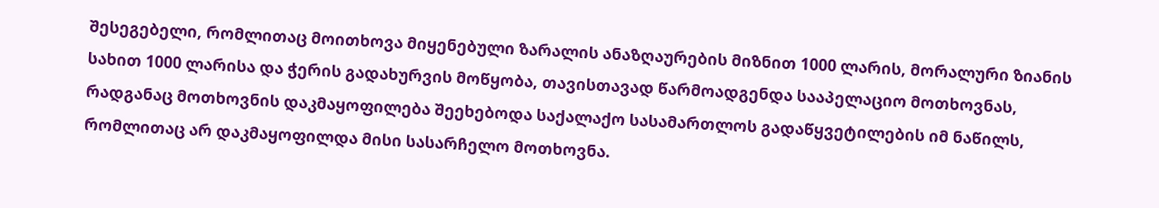შესეგებელი, რომლითაც მოითხოვა მიყენებული ზარალის ანაზღაურების მიზნით 1000 ლარის, მორალური ზიანის სახით 1000 ლარისა და ჭერის გადახურვის მოწყობა, თავისთავად წარმოადგენდა სააპელაციო მოთხოვნას, რადგანაც მოთხოვნის დაკმაყოფილება შეეხებოდა საქალაქო სასამართლოს გადაწყვეტილების იმ ნაწილს, რომლითაც არ დაკმაყოფილდა მისი სასარჩელო მოთხოვნა.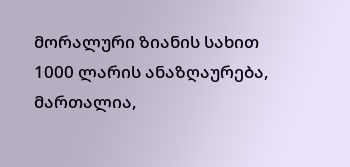მორალური ზიანის სახით 1000 ლარის ანაზღაურება, მართალია,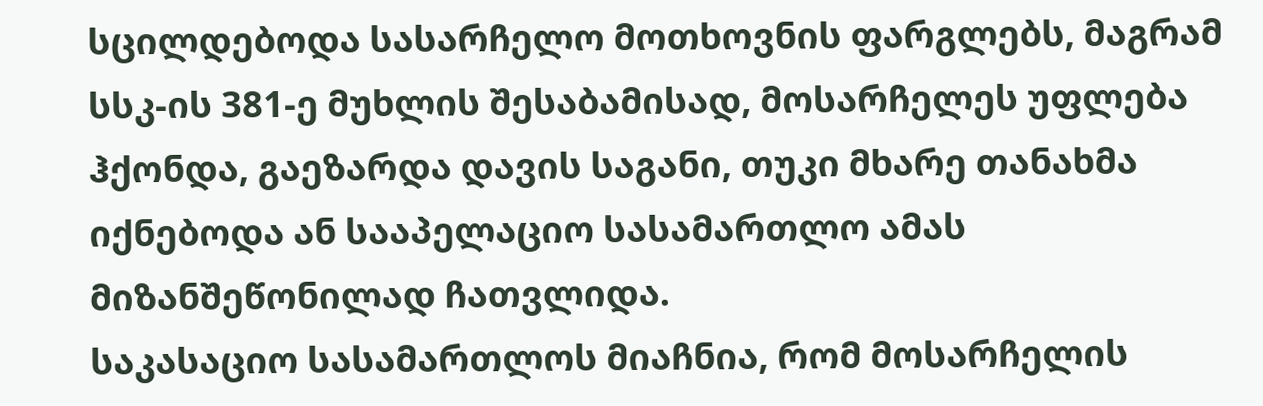სცილდებოდა სასარჩელო მოთხოვნის ფარგლებს, მაგრამ სსკ-ის 381-ე მუხლის შესაბამისად, მოსარჩელეს უფლება ჰქონდა, გაეზარდა დავის საგანი, თუკი მხარე თანახმა იქნებოდა ან სააპელაციო სასამართლო ამას მიზანშეწონილად ჩათვლიდა.
საკასაციო სასამართლოს მიაჩნია, რომ მოსარჩელის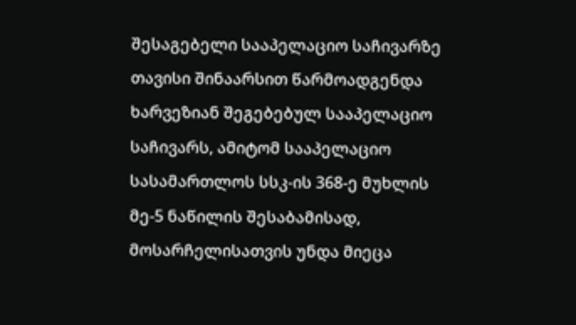შესაგებელი სააპელაციო საჩივარზე თავისი შინაარსით წარმოადგენდა ხარვეზიან შეგებებულ სააპელაციო საჩივარს, ამიტომ სააპელაციო სასამართლოს სსკ-ის 368-ე მუხლის მე-5 ნაწილის შესაბამისად, მოსარჩელისათვის უნდა მიეცა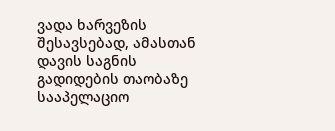ვადა ხარვეზის შესავსებად, ამასთან დავის საგნის გადიდების თაობაზე სააპელაციო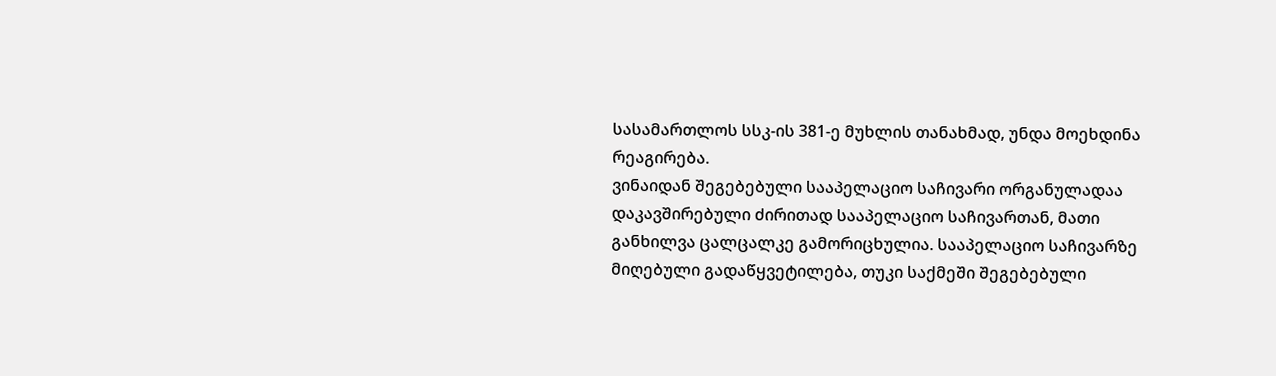სასამართლოს სსკ-ის 381-ე მუხლის თანახმად, უნდა მოეხდინა რეაგირება.
ვინაიდან შეგებებული სააპელაციო საჩივარი ორგანულადაა დაკავშირებული ძირითად სააპელაციო საჩივართან, მათი განხილვა ცალცალკე გამორიცხულია. სააპელაციო საჩივარზე მიღებული გადაწყვეტილება, თუკი საქმეში შეგებებული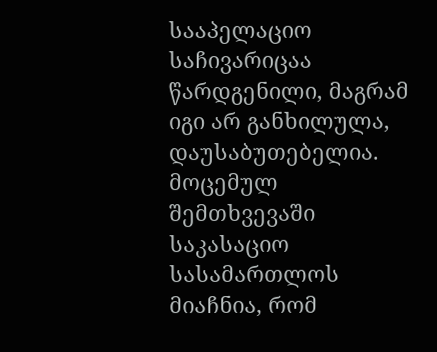სააპელაციო საჩივარიცაა წარდგენილი, მაგრამ იგი არ განხილულა, დაუსაბუთებელია.
მოცემულ შემთხვევაში საკასაციო სასამართლოს მიაჩნია, რომ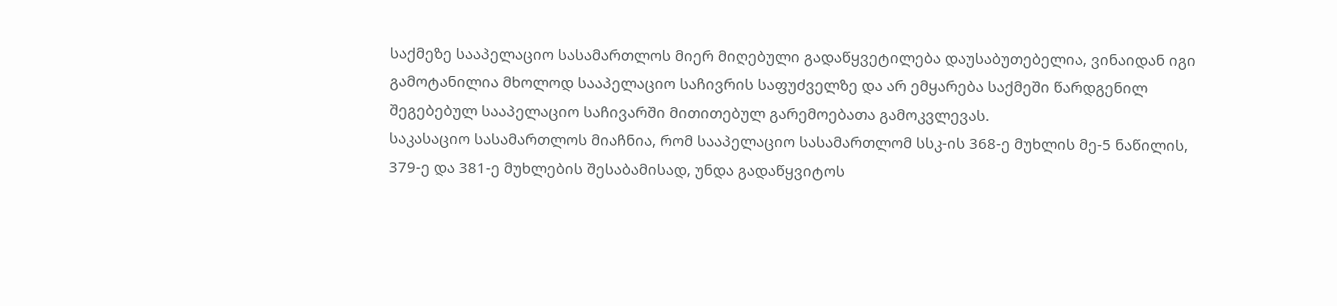საქმეზე სააპელაციო სასამართლოს მიერ მიღებული გადაწყვეტილება დაუსაბუთებელია, ვინაიდან იგი გამოტანილია მხოლოდ სააპელაციო საჩივრის საფუძველზე და არ ემყარება საქმეში წარდგენილ შეგებებულ სააპელაციო საჩივარში მითითებულ გარემოებათა გამოკვლევას.
საკასაციო სასამართლოს მიაჩნია, რომ სააპელაციო სასამართლომ სსკ-ის 368-ე მუხლის მე-5 ნაწილის, 379-ე და 381-ე მუხლების შესაბამისად, უნდა გადაწყვიტოს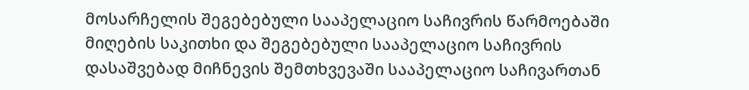მოსარჩელის შეგებებული სააპელაციო საჩივრის წარმოებაში მიღების საკითხი და შეგებებული სააპელაციო საჩივრის დასაშვებად მიჩნევის შემთხვევაში სააპელაციო საჩივართან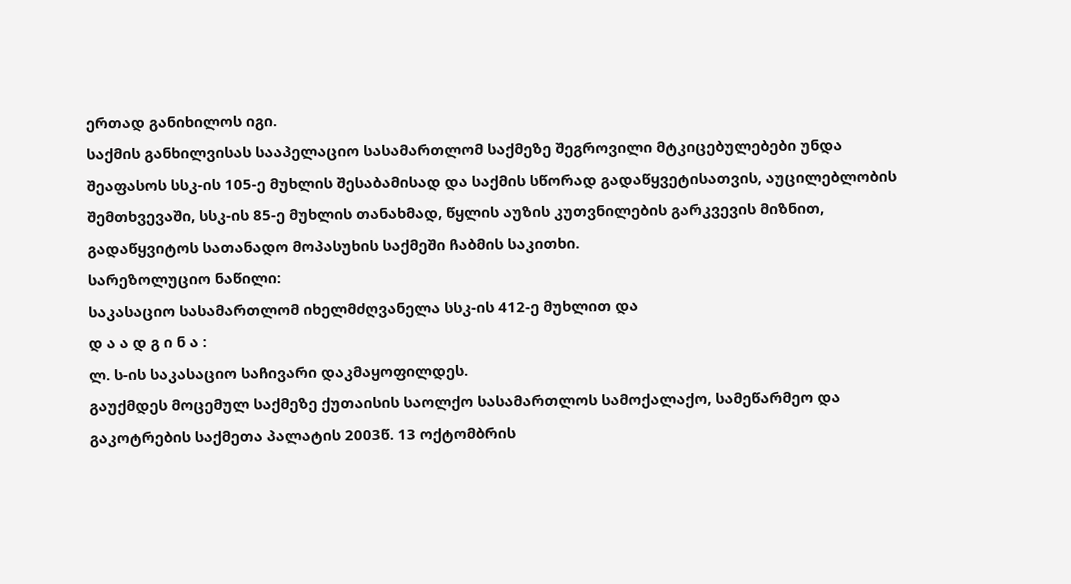ერთად განიხილოს იგი.
საქმის განხილვისას სააპელაციო სასამართლომ საქმეზე შეგროვილი მტკიცებულებები უნდა შეაფასოს სსკ-ის 105-ე მუხლის შესაბამისად და საქმის სწორად გადაწყვეტისათვის, აუცილებლობის შემთხვევაში, სსკ-ის 85-ე მუხლის თანახმად, წყლის აუზის კუთვნილების გარკვევის მიზნით, გადაწყვიტოს სათანადო მოპასუხის საქმეში ჩაბმის საკითხი.
სარეზოლუციო ნაწილი:
საკასაციო სასამართლომ იხელმძღვანელა სსკ-ის 412-ე მუხლით და
დ ა ა დ გ ი ნ ა :
ლ. ს-ის საკასაციო საჩივარი დაკმაყოფილდეს.
გაუქმდეს მოცემულ საქმეზე ქუთაისის საოლქო სასამართლოს სამოქალაქო, სამეწარმეო და გაკოტრების საქმეთა პალატის 2003წ. 13 ოქტომბრის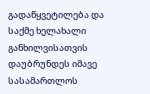გადაწყვეტილება და საქმე ხელახალი განხილვისათვის დაუბრუნდეს იმავე სასამართლოს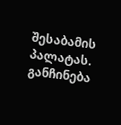შესაბამის პალატას.
განჩინება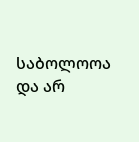საბოლოოა და არ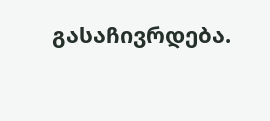გასაჩივრდება.